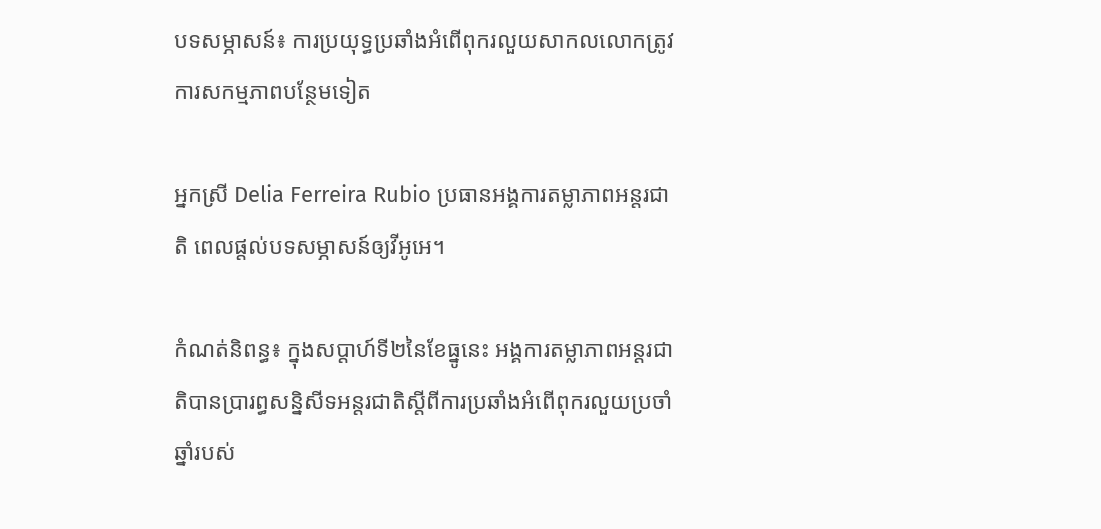បទសម្ភាសន៍៖ ការប្រយុទ្ធប្រឆាំងអំពើពុករលួយសាកលលោកត្រូវការសកម្មភាពបន្ថែមទៀត

អ្នកស្រី Delia Ferreira Rubio ប្រធានអង្គការតម្លាភាពអន្តរជាតិ ពេលផ្តល់បទសម្ភាសន៍ឲ្យវីអូអេ។

កំណត់និពន្ធ៖ ក្នុងសប្តាហ៍ទី២នៃខែធ្នូនេះ អង្គការតម្លាភាពអន្តរជាតិបានប្រារព្ធសន្និសីទអន្តរជាតិស្តីពីការប្រឆាំងអំពើពុករលួយប្រចាំឆ្នាំរបស់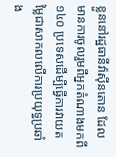ខ្លួននៅរដ្ឋធានីវ៉ាស៊ីនតោន ដែលមានការចូលរួមពីអ្នកតំណាងមកពី ១៤០ ប្រទេសដើម្បីធ្វើការវាយតម្លៃជាសាកលលើការប្រយុទ្ធប្រឆាំង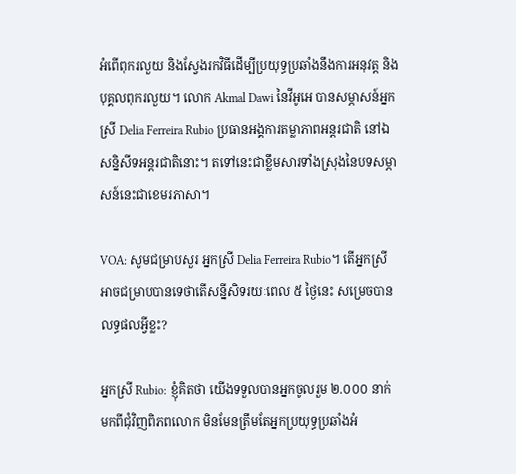អំពើពុករលួយ និងស្វែងរកវិធីដើម្បីប្រយុទ្ធប្រឆាំងនឹងការអនុវត្ត និងបុគ្គលពុករលួយ។ លោក Akmal Dawi នៃវីអូអេ បានសម្ភាសន៍អ្នកស្រី Delia Ferreira Rubio ប្រធានអង្គការតម្លាភាពអន្តរជាតិ នៅឯសន្និសីទអន្តរជាតិនោះ។ តទៅនេះជាខ្លឹមសារទាំងស្រុងនៃបទសម្ភាសន៍នេះជាខេមរភាសា។

VOA: សូមជម្រាបសួរ អ្នកស្រី Delia Ferreira Rubio។ តើអ្នកស្រីអាចជម្រាបបានទេថាតើសន្នីសិទរយៈពេល ៥ ថ្ងៃនេះ សម្រេចបានលទ្ធផលអ្វីខ្លះ?

អ្នកស្រី Rubio: ខ្ញុំគិតថា យើងទទួលបានអ្នកចូលរួម ២.០០០ នាក់ មកពីជុំវិញពិភពលោក មិនមែនត្រឹមតែអ្នកប្រយុទ្ធប្រឆាំងអំ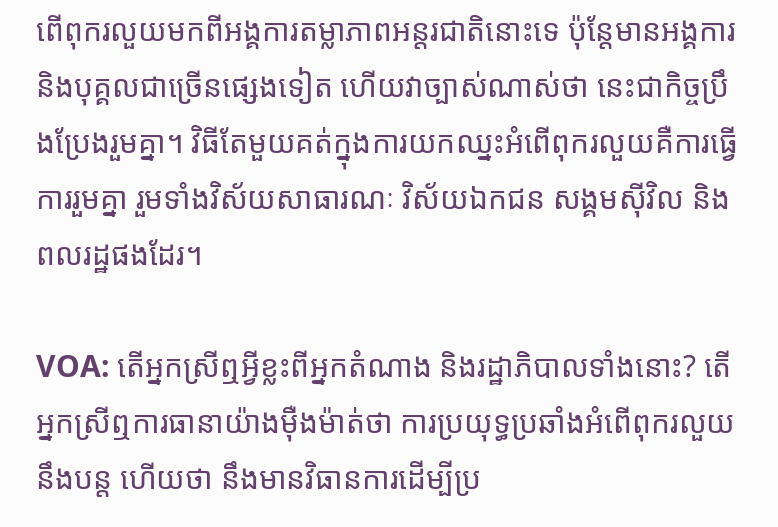ពើពុករលួយមកពីអង្គការតម្លាភាពអន្តរជាតិនោះទេ ប៉ុន្តែមានអង្គការ និងបុគ្គលជាច្រើនផ្សេងទៀត ហើយវាច្បាស់ណាស់ថា នេះជាកិច្ចប្រឹងប្រែងរួមគ្នា។ វិធីតែមួយគត់ក្នុងការយកឈ្នះអំពើពុករលួយគឺការធ្វើការរួមគ្នា រួមទាំងវិស័យសាធារណៈ វិស័យឯកជន សង្គមស៊ីវិល និងពលរដ្ឋផងដែរ។

VOA: តើអ្នកស្រីឮអ្វីខ្លះពីអ្នកតំណាង និងរដ្ឋាភិបាលទាំងនោះ? តើអ្នកស្រីឮការធានាយ៉ាងម៉ឺងម៉ាត់ថា ការប្រយុទ្ធប្រឆាំងអំពើពុករលួយនឹងបន្ត ហើយថា នឹងមានវិធានការដើម្បីប្រ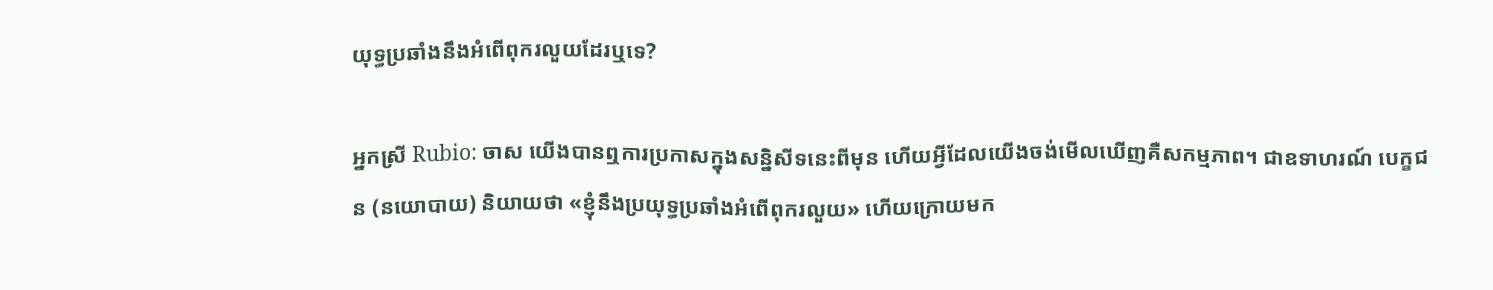យុទ្ធប្រឆាំងនឹងអំពើពុករលួយដែរឬទេ?

អ្នកស្រី Rubio: ចាស យើងបានឮការប្រកាសក្នុងសន្និសីទនេះពីមុន ហើយអ្វីដែលយើងចង់មើលឃើញគឺសកម្មភាព។ ជាឧទាហរណ៍ បេក្ខជន (នយោបាយ) និយាយថា «ខ្ញុំនឹងប្រយុទ្ធប្រឆាំងអំពើពុករលួយ» ហើយក្រោយមក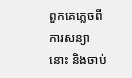ពួកគេភ្លេចពីការសន្យានោះ និងចាប់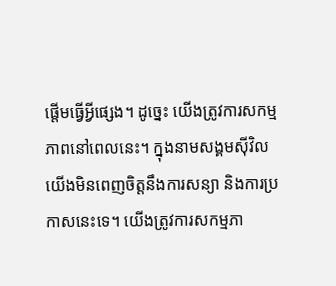ផ្តើមធ្វើអ្វីផ្សេង។ ដូច្នេះ យើងត្រូវការសកម្មភាពនៅពេលនេះ។ ក្នុងនាមសង្គមស៊ីវិល យើងមិនពេញចិត្តនឹងការសន្យា និងការប្រកាសនេះទេ។ យើងត្រូវការសកម្មភា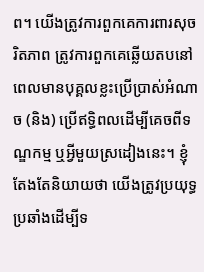ព។ យើងត្រូវការពួកគេការពារសុចរិតភាព ត្រូវការពួកគេឆ្លើយតបនៅពេលមានបុគ្គលខ្លះប្រើប្រាស់អំណាច (និង) ប្រើឥទ្ធិពលដើម្បីគេចពីទណ្ឌកម្ម ឬអ្វីមួយស្រដៀងនេះ។ ខ្ញុំតែងតែនិយាយថា យើងត្រូវប្រយុទ្ធប្រឆាំងដើម្បីទ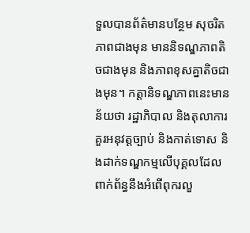ទួលបានព័ត៌មានបន្ថែម សុចរិតភាពជាងមុន មាននិទណ្ឌភាពតិចជាងមុន និងភាពខុសគ្នាតិចជាងមុន។ កត្តានិទណ្ឌភាពនេះមានន័យថា រដ្ឋាភិបាល និងតុលាការគួរអនុវត្តច្បាប់ និងកាត់ទោស និងដាក់ទណ្ឌកម្មលើបុគ្គលដែលពាក់ព័ន្ធនឹងអំពើពុករលួ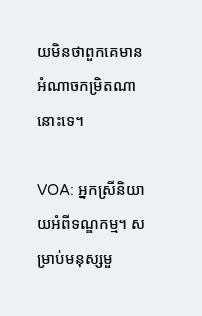យមិនថាពួកគេមានអំណាចកម្រិតណានោះទេ។

VOA: អ្នកស្រីនិយាយអំពីទណ្ឌកម្ម។ សម្រាប់មនុស្សមួ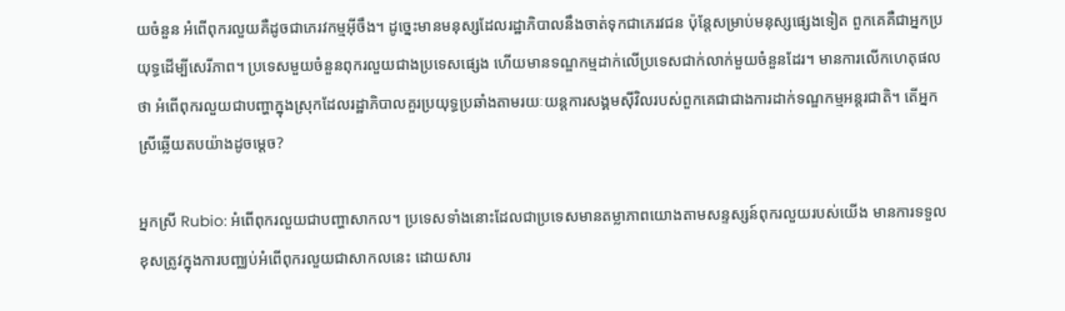យចំនួន អំពើពុករលួយគឺដូចជាភេរវកម្មអ៊ីចឹង។ ដូច្នេះមានមនុស្សដែលរដ្ឋាភិបាលនឹងចាត់ទុកជាភេរវជន ប៉ុន្តែសម្រាប់មនុស្សផ្សេងទៀត ពួកគេគឺជាអ្នកប្រយុទ្ធដើម្បីសេរីភាព។ ប្រទេសមួយចំនួនពុករលួយជាងប្រទេសផ្សេង ហើយមានទណ្ឌកម្មដាក់លើប្រទេសជាក់លាក់មួយចំនួនដែរ។ មានការលើកហេតុផលថា អំពើពុករលួយជាបញ្ហាក្នុងស្រុកដែលរដ្ឋាភិបាលគួរប្រយុទ្ធប្រឆាំងតាមរយៈយន្តការសង្គមស៊ីវិលរបស់ពួកគេជាជាងការដាក់ទណ្ឌកម្មអន្តរជាតិ។ តើអ្នកស្រីឆ្លើយតបយ៉ាងដូចម្តេច?

អ្នកស្រី Rubio: អំពើពុករលួយជាបញ្ហាសាកល។ ប្រទេសទាំងនោះដែលជាប្រទេសមានតម្លាភាពយោងតាមសន្ទស្សន៍ពុករលួយរបស់យើង មានការទទួលខុសត្រូវក្នុងការបញ្ឈប់អំពើពុករលួយជាសាកលនេះ ដោយសារ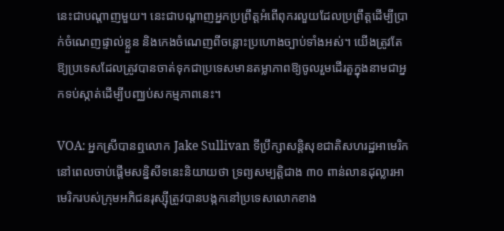នេះជាបណ្តាញមួយ។ នេះជាបណ្តាញអ្នកប្រព្រឹត្តអំពើពុករលួយដែលប្រព្រឹត្តដើម្បីប្រាក់ចំណេញផ្ទាល់ខ្លួន និងកេងចំណេញពីចន្លោះប្រហោងច្បាប់ទាំងអស់។ យើងត្រូវតែឱ្យប្រទេសដែលត្រូវបានចាត់ទុកជាប្រទេសមានតម្លាភាពឱ្យចូលរួមដើរតួក្នុងនាមជាអ្នកទប់ស្កាត់ដើម្បីបញ្ឈប់សកម្មភាពនេះ។

VOA: អ្នកស្រីបានឮលោក Jake Sullivan ទីប្រឹក្សាសន្តិសុខជាតិសហរដ្ឋអាមេរិកនៅពេលចាប់ផ្តើមសន្និសីទនេះនិយាយថា ទ្រព្យសម្បត្តិជាង ៣០ ពាន់លានដុល្លារអាមេរិករបស់ក្រុមអភិជនរុស្ស៊ីត្រូវបានបង្កកនៅប្រទេសលោកខាង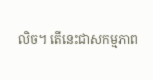លិច។ តើនេះជាសកម្មភាព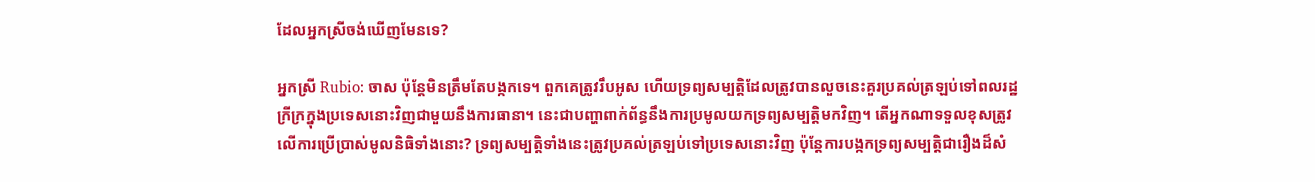ដែលអ្នកស្រីចង់ឃើញមែនទេ?

អ្នកស្រី Rubio: ចាស ប៉ុន្តែមិនត្រឹមតែបង្កកទេ។ ពួកគេត្រូវរឹបអូស ហើយទ្រព្យសម្បត្តិដែលត្រូវបានលួចនេះគួរប្រគល់ត្រឡប់ទៅពលរដ្ឋក្រីក្រក្នុងប្រទេសនោះវិញជាមួយនឹងការធានា។ នេះជាបញ្ហាពាក់ព័ន្ធនឹងការប្រមូលយកទ្រព្យសម្បត្តិមកវិញ។ តើអ្នកណាទទួលខុសត្រូវលើការប្រើប្រាស់មូលនិធិទាំងនោះ? ទ្រព្យសម្បត្តិទាំងនេះត្រូវប្រគល់ត្រឡប់ទៅប្រទេសនោះវិញ ប៉ុន្តែការបង្កកទ្រព្យសម្បត្តិជារឿងដ៏សំ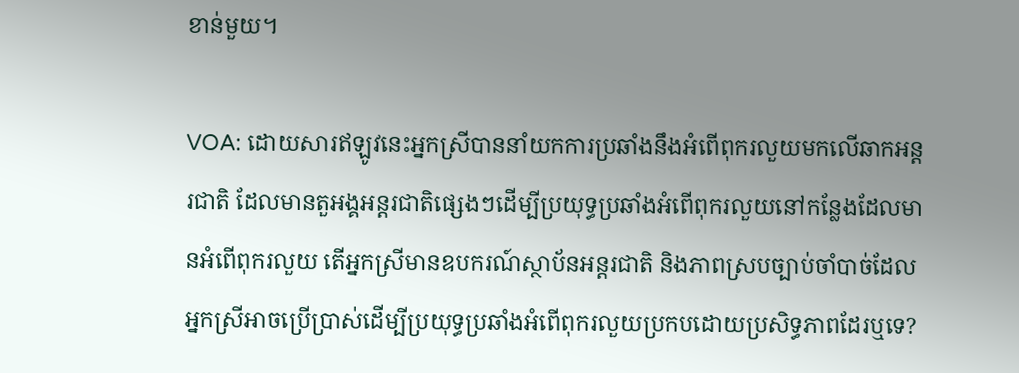ខាន់មួយ។

VOA: ដោយសារឥឡូវនេះអ្នកស្រីបាននាំយកការប្រឆាំងនឹងអំពើពុករលួយមកលើឆាកអន្តរជាតិ ដែលមានតួអង្គអន្តរជាតិផ្សេងៗដើម្បីប្រយុទ្ធប្រឆាំងអំពើពុករលួយនៅកន្លែងដែលមានអំពើពុករលួយ តើអ្នកស្រីមានឧបករណ៍ស្ថាប័នអន្តរជាតិ និងភាពស្របច្បាប់ចាំបាច់ដែលអ្នកស្រីអាចប្រើប្រាស់ដើម្បីប្រយុទ្ធប្រឆាំងអំពើពុករលួយប្រកបដោយប្រសិទ្ធភាពដែរឬទេ?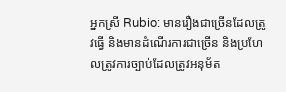អ្នកស្រី Rubio: មានរឿងជាច្រើនដែលត្រូវធ្វើ និងមានដំណើរការជាច្រើន និងប្រហែលត្រូវការច្បាប់ដែលត្រូវអនុម័ត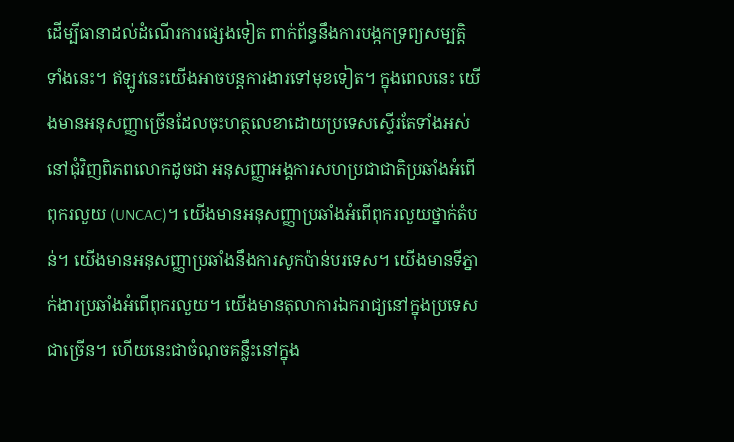ដើម្បីធានាដល់ដំណើរការផ្សេងទៀត ពាក់ព័ន្ធនឹងការបង្កកទ្រព្យសម្បត្តិទាំងនេះ។ ឥឡូវនេះយើងអាចបន្តការងារទៅមុខទៀត។ ក្នុងពេលនេះ យើងមានអនុសញ្ញាច្រើនដែលចុះហត្ថលេខាដោយប្រទេសស្ទើរតែទាំងអស់នៅជុំវិញពិភពលោកដូចជា អនុសញ្ញាអង្គការសហប្រជាជាតិប្រឆាំងអំពើពុករលួយ (UNCAC)។ យើងមានអនុសញ្ញាប្រឆាំងអំពើពុករលួយថ្នាក់តំបន់។ យើងមានអនុសញ្ញាប្រឆាំងនឹងការសូកប៉ាន់បរទេស។ យើងមានទីភ្នាក់ងារប្រឆាំងអំពើពុករលួយ។ យើងមានតុលាការឯករាជ្យនៅក្នុងប្រទេសជាច្រើន។ ហើយនេះជាចំណុចគន្លឹះនៅក្នុង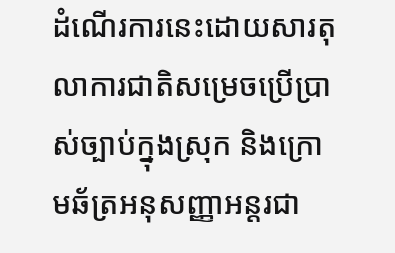ដំណើរការនេះដោយសារតុលាការជាតិសម្រេចប្រើប្រាស់ច្បាប់ក្នុងស្រុក និងក្រោមឆ័ត្រអនុសញ្ញាអន្តរជា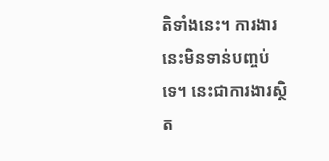តិទាំងនេះ។ ការងារនេះមិនទាន់បញ្ចប់ទេ។ នេះជាការងារស្ថិត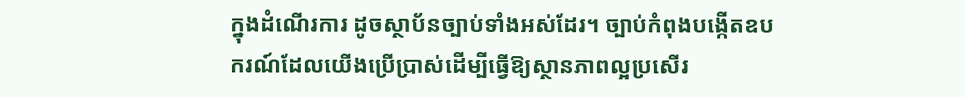ក្នុងដំណើរការ ដូចស្ថាប័នច្បាប់ទាំងអស់ដែរ។ ច្បាប់កំពុងបង្កើតឧបករណ៍ដែលយើងប្រើប្រាស់ដើម្បីធ្វើឱ្យស្ថានភាពល្អប្រសើរ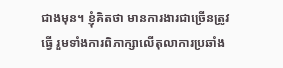ជាងមុន។ ខ្ញុំគិតថា មានការងារជាច្រើនត្រូវធ្វើ រួមទាំងការពិភាក្សាលើតុលាការប្រឆាំង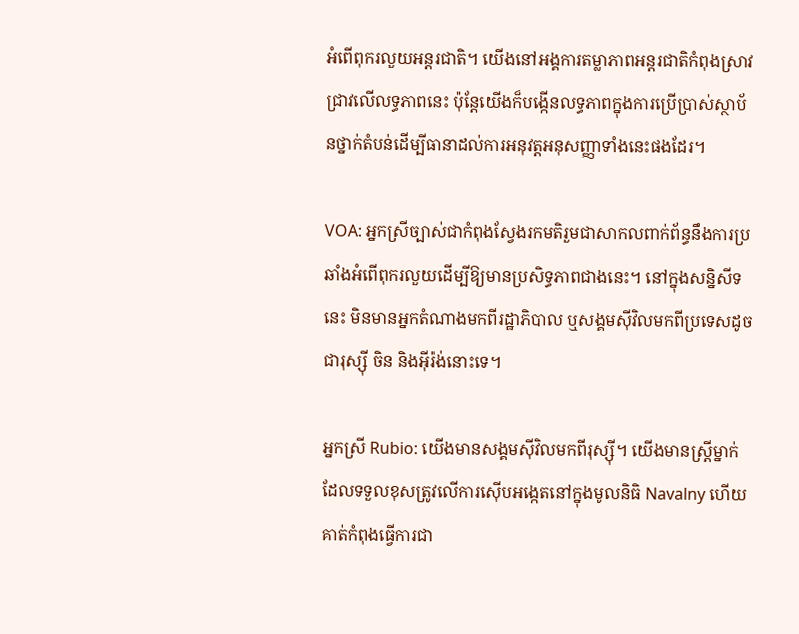អំពើពុករលួយអន្តរជាតិ។ យើងនៅអង្គការតម្លាភាពអន្តរជាតិកំពុងស្រាវជ្រាវលើលទ្ធភាពនេះ ប៉ុន្តែយើងក៏បង្កើនលទ្ធភាពក្នុងការប្រើប្រាស់ស្ថាប័នថ្នាក់តំបន់ដើម្បីធានាដល់ការអនុវត្តអនុសញ្ញាទាំងនេះផងដែរ។

VOA: អ្នកស្រីច្បាស់ជាកំពុងស្វែងរកមតិរួមជាសាកលពាក់ព័ន្ធនឹងការប្រឆាំងអំពើពុករលួយដើម្បីឱ្យមានប្រសិទ្ធភាពជាងនេះ។ នៅក្នុងសន្និសីទនេះ មិនមានអ្នកតំណាងមកពីរដ្ឋាភិបាល ឬសង្គមស៊ីវិលមកពីប្រទេសដូចជារុស្ស៊ី ចិន និងអ៊ីរ៉ង់នោះទេ។

អ្នកស្រី Rubio: យើងមានសង្គមស៊ីវិលមកពីរុស្ស៊ី។ យើងមានស្ត្រីម្នាក់ដែលទទួលខុសត្រូវលើការស៊ើបអង្កេតនៅក្នុងមូលនិធិ Navalny ហើយគាត់កំពុងធ្វើការជា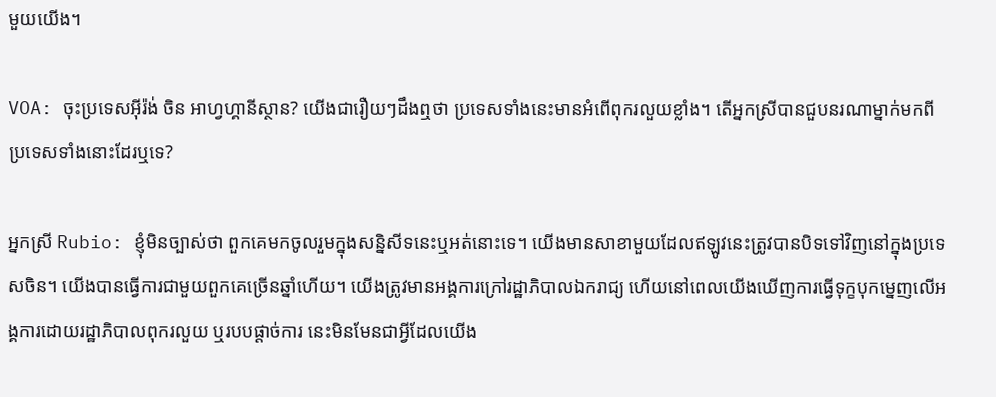មួយយើង។

VOA: ចុះប្រទេសអ៊ីរ៉ង់ ចិន អាហ្វហ្គានីស្ថាន? យើងជារឿយៗដឹងឮថា ប្រទេសទាំងនេះមានអំពើពុករលួយខ្លាំង។ តើអ្នកស្រីបានជួបនរណាម្នាក់មកពីប្រទេសទាំងនោះដែរឬទេ?

អ្នកស្រី Rubio: ខ្ញុំមិនច្បាស់ថា ពួកគេមកចូលរួមក្នុងសន្និសីទនេះឬអត់នោះទេ។ យើងមានសាខាមួយដែលឥឡូវនេះត្រូវបានបិទទៅវិញនៅក្នុងប្រទេសចិន។ យើងបានធ្វើការជាមួយពួកគេច្រើនឆ្នាំហើយ។ យើងត្រូវមានអង្គការក្រៅរដ្ឋាភិបាលឯករាជ្យ ហើយនៅពេលយើងឃើញការធ្វើទុក្ខបុកម្នេញលើអង្គការដោយរដ្ឋាភិបាលពុករលួយ ឬរបបផ្តាច់ការ នេះមិនមែនជាអ្វីដែលយើង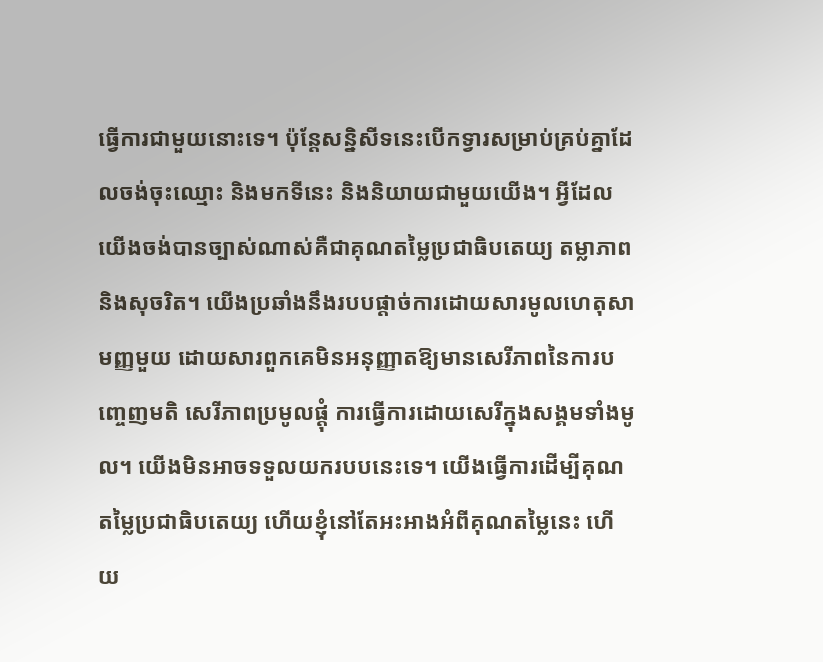ធ្វើការជាមួយនោះទេ។ ប៉ុន្តែសន្និសីទនេះបើកទ្វារសម្រាប់គ្រប់គ្នាដែលចង់ចុះឈ្មោះ និងមកទីនេះ និងនិយាយជាមួយយើង។ អ្វីដែលយើងចង់បានច្បាស់ណាស់គឺជាគុណតម្លៃប្រជាធិបតេយ្យ តម្លាភាព និងសុចរិត។ យើងប្រឆាំងនឹងរបបផ្តាច់ការដោយសារមូលហេតុសាមញ្ញមួយ ដោយសារពួកគេមិនអនុញ្ញាតឱ្យមានសេរីភាពនៃការបញ្ចេញមតិ សេរីភាពប្រមូលផ្តុំ ការធ្វើការដោយសេរីក្នុងសង្គមទាំងមូល។ យើងមិនអាចទទួលយករបបនេះទេ។ យើងធ្វើការដើម្បីគុណតម្លៃប្រជាធិបតេយ្យ ហើយខ្ញុំនៅតែអះអាងអំពីគុណតម្លៃនេះ ហើយ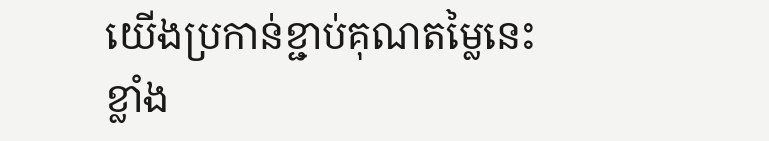យើងប្រកាន់ខ្ជាប់គុណតម្លៃនេះខ្លាំង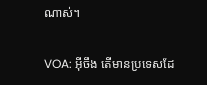ណាស់។

VOA: អ៊ីចឹង តើមានប្រទេសដែ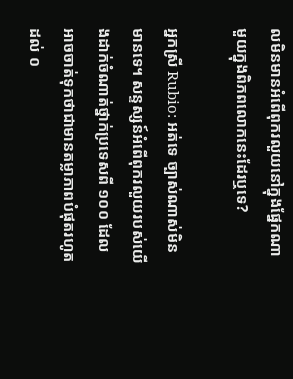លមិនមានអំពើពុករលួយនៅក្នុងផ្នែកណាមួយក្នុងពិភពលោកនេះដែរឬទេ?

អ្នកស្រី Rubio: អត់ទេ ច្បាស់ណាស់មិនមានទេ។ សន្ទស្សន៍អំពើពុករលួយរបស់យើងដាក់ចំណាត់ថ្នាក់ប្រទេសពី ១០០ ដែលអាចចាត់ទុកថាជាមានតម្លាភាពបំផុតរហូតដល់ ០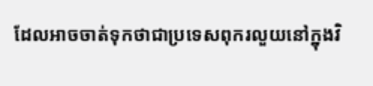ដែលអាចចាត់ទុកថាជាប្រទេសពុករលួយនៅក្នុងវិ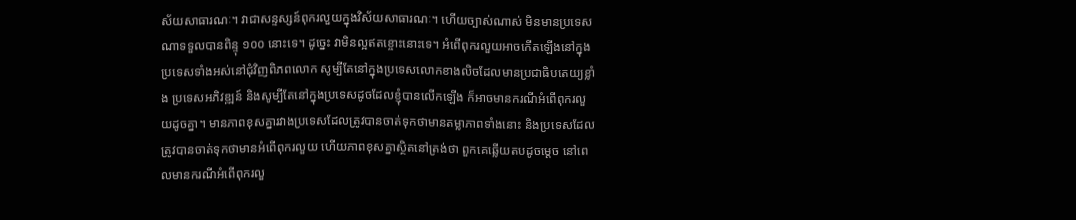ស័យសាធារណៈ។ វាជាសន្ទស្សន៍ពុករលួយក្នុងវិស័យសាធារណៈ។ ហើយច្បាស់ណាស់ មិនមានប្រទេសណាទទួលបានពិន្ទុ ១០០ នោះទេ។ ដូច្នេះ វាមិនល្អឥតខ្ចោះនោះទេ។ អំពើពុករលួយអាចកើតឡើងនៅក្នុងប្រទេសទាំងអស់នៅជុំវិញពិភពលោក សូម្បីតែនៅក្នុងប្រទេសលោកខាងលិចដែលមានប្រជាធិបតេយ្យខ្លាំង ប្រទេសអភិវឌ្ឍន៍ និងសូម្បីតែនៅក្នុងប្រទេសដូចដែលខ្ញុំបានលើកឡើង ក៏អាចមានករណីអំពើពុករលួយដូចគ្នា។ មានភាពខុសគ្នារវាងប្រទេសដែលត្រូវបានចាត់ទុកថាមានតម្លាភាពទាំងនោះ និងប្រទេសដែលត្រូវបានចាត់ទុកថាមានអំពើពុករលួយ ហើយភាពខុសគ្នាស្ថិតនៅត្រង់ថា ពួកគេឆ្លើយតបដូចម្តេច នៅពេលមានករណីអំពើពុករលួ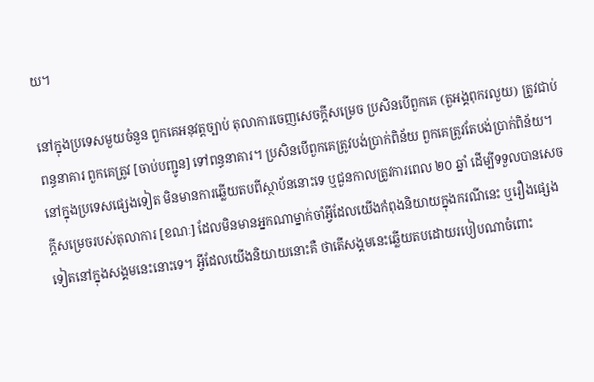យ។

នៅក្នុងប្រទេសមួយចំនួន ពួកគេអនុវត្តច្បាប់ តុលាការចេញសេចក្តីសម្រេច ប្រសិនបើពួកគេ (តួអង្គពុករលួយ) ត្រូវជាប់ពន្ធនាគារ ពួកគេត្រូវ [ចាប់បញ្ជូន] ទៅពន្ធនាគារ។ ប្រសិនបើពួកគេត្រូវបង់ប្រាក់ពិន័យ ពួកគេត្រូវតែបង់ប្រាក់ពិន័យ។ នៅក្នុងប្រទេសផ្សេងទៀត មិនមានការឆ្លើយតបពីស្ថាប័ននោះទេ ឬជួនកាលត្រូវការពេល ២០ ឆ្នាំ ដើម្បីទទួលបានសេចក្តីសម្រេចរបស់តុលាការ [ខណៈ] ដែលមិនមានអ្នកណាម្នាក់ចាំអ្វីដែលយើងកំពុងនិយាយក្នុងករណីនេះ ឬរឿងផ្សេងទៀតនៅក្នុងសង្គមនេះនោះទេ។ អ្វីដែលយើងនិយាយនោះគឺ ថាតើសង្គមនេះឆ្លើយតបដោយរបៀបណាចំពោះ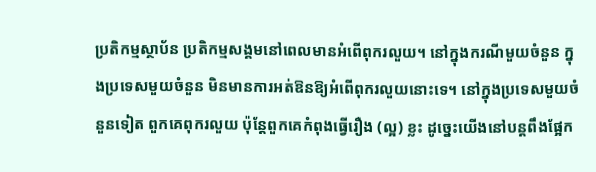ប្រតិកម្មស្ថាប័ន ប្រតិកម្មសង្គមនៅពេលមានអំពើពុករលួយ។ នៅក្នុងករណីមួយចំនួន ក្នុងប្រទេសមួយចំនួន មិនមានការអត់ឱនឱ្យអំពើពុករលួយនោះទេ។ នៅក្នុងប្រទេសមួយចំនួនទៀត ពួកគេពុករលួយ ប៉ុន្តែពួកគេកំពុងធ្វើរឿង (ល្អ) ខ្លះ ដូច្នេះយើងនៅបន្តពឹងផ្អែក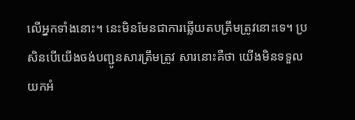លើអ្នកទាំងនោះ។ នេះមិនមែនជាការឆ្លើយតបត្រឹមត្រូវនោះទេ។ ប្រសិនបើយើងចង់បញ្ជូនសារត្រឹមត្រូវ សារនោះគឺថា យើងមិនទទួលយកអំ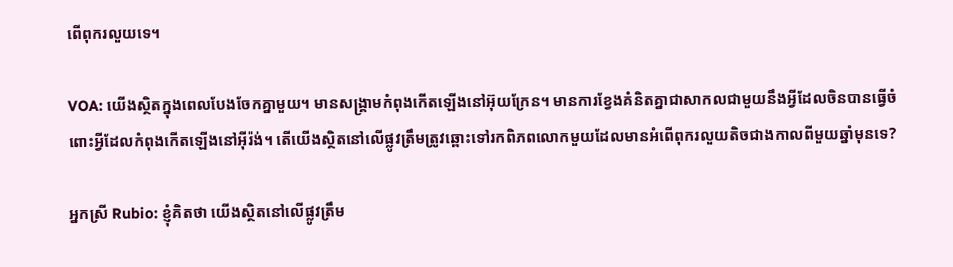ពើពុករលួយទេ។

VOA: យើងស្ថិតក្នុងពេលបែងចែកគ្នាមួយ។ មានសង្គ្រាមកំពុងកើតឡើងនៅអ៊ុយក្រែន។ មានការខ្វែងគំនិតគ្នាជាសាកលជាមួយនឹងអ្វីដែលចិនបានធ្វើចំពោះអ្វីដែលកំពុងកើតឡើងនៅអ៊ីរ៉ង់។ តើយើងស្ថិតនៅលើផ្លូវត្រឹមត្រូវឆ្ពោះទៅរកពិភពលោកមួយដែលមានអំពើពុករលួយតិចជាងកាលពីមួយឆ្នាំមុនទេ?

អ្នកស្រី Rubio: ខ្ញុំគិតថា យើងស្ថិតនៅលើផ្លូវត្រឹម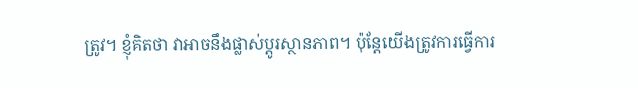ត្រូវ។ ខ្ញុំគិតថា វាអាចនឹងផ្លាស់ប្តូរស្ថានភាព។ ប៉ុន្តែយើងត្រូវការធ្វើការ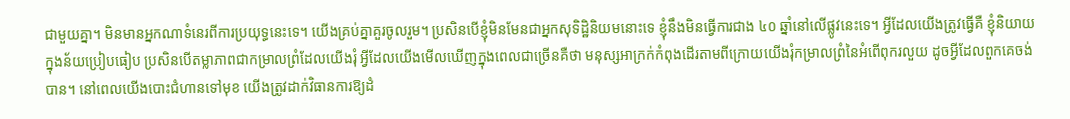ជាមួយគ្នា។ មិនមានអ្នកណាទំនេរពីការប្រយុទ្ធនេះទេ។ យើងគ្រប់គ្នាគួរចូលរួម។ ប្រសិនបើខ្ញុំមិនមែនជាអ្នកសុទិដ្ឋិនិយមនោះទេ ខ្ញុំនឹងមិនធ្វើការជាង ៤០ ឆ្នាំនៅលើផ្លូវនេះទេ។ អ្វីដែលយើងត្រូវធ្វើគឺ ខ្ញុំនិយាយក្នុងន័យប្រៀបធៀប ប្រសិនបើតម្លាភាពជាកម្រាលព្រំដែលយើងរុំ អ្វីដែលយើងមើលឃើញក្នុងពេលជាច្រើនគឺថា មនុស្សអាក្រក់កំពុងដើរតាមពីក្រោយយើងរុំកម្រាលព្រំនៃអំពើពុករលួយ ដូចអ្វីដែលពួកគេចង់បាន។ នៅពេលយើងបោះជំហានទៅមុខ យើងត្រូវដាក់វិធានការឱ្យដំ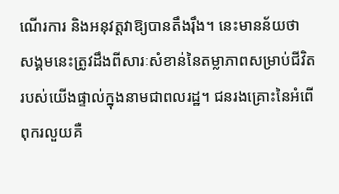ណើរការ និងអនុវត្តវាឱ្យបានតឹងរ៉ឹង។ នេះមានន័យថា សង្គមនេះត្រូវដឹងពីសារៈសំខាន់នៃតម្លាភាពសម្រាប់ជីវិតរបស់យើងផ្ទាល់ក្នុងនាមជាពលរដ្ឋ។ ជនរងគ្រោះនៃអំពើពុករលួយគឺ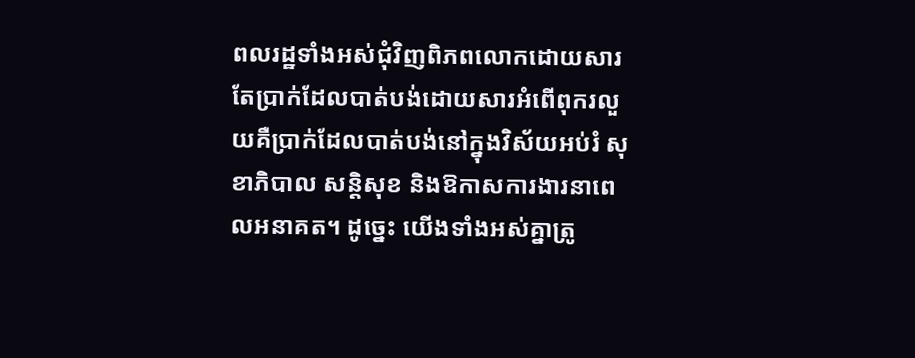ពលរដ្ឋទាំងអស់ជុំវិញពិភពលោកដោយសារតែប្រាក់ដែលបាត់បង់ដោយសារអំពើពុករលួយគឺប្រាក់ដែលបាត់បង់នៅក្នុងវិស័យអប់រំ សុខាភិបាល សន្តិសុខ និងឱកាសការងារនាពេលអនាគត។ ដូច្នេះ យើងទាំងអស់គ្នាត្រូ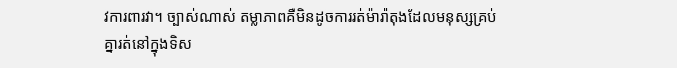វការពារវា។ ច្បាស់ណាស់ តម្លាភាពគឺមិនដូចការរត់ម៉ារ៉ាតុងដែលមនុស្សគ្រប់គ្នារត់នៅក្នុងទិស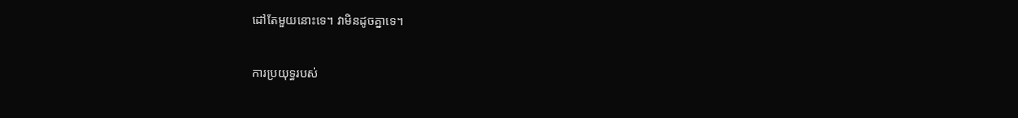ដៅតែមួយនោះទេ។ វាមិនដូចគ្នាទេ។

ការប្រយុទ្ធរបស់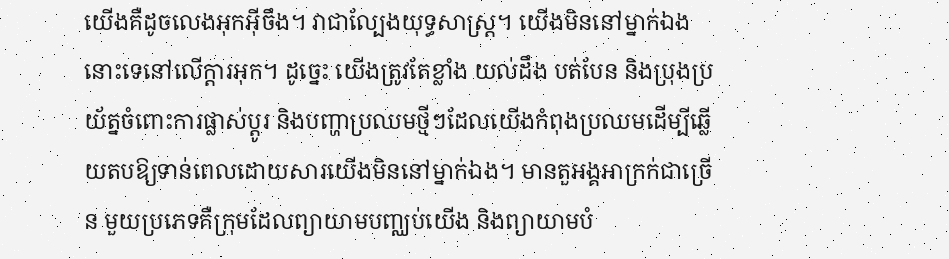យើងគឺដូចលេងអុកអ៊ីចឹង។ វាជាល្បែងយុទ្ធសាស្ត្រ។ យើងមិននៅម្នាក់ឯងនោះទេនៅលើក្តារអុក។ ដូច្នេះ យើងត្រូវតែខ្លាំង យល់ដឹង បត់បែន និងប្រុងប្រយ័ត្នចំពោះការផ្លាស់ប្តូរ និងបញ្ហាប្រឈមថ្មីៗដែលយើងកំពុងប្រឈមដើម្បីឆ្លើយតបឱ្យទាន់ពេលដោយសារយើងមិននៅម្នាក់ឯង។ មានតួអង្គអាក្រក់ជាច្រើន មួយប្រភេទគឺក្រុមដែលព្យាយាមបញ្ឈប់យើង និងព្យាយាមបំ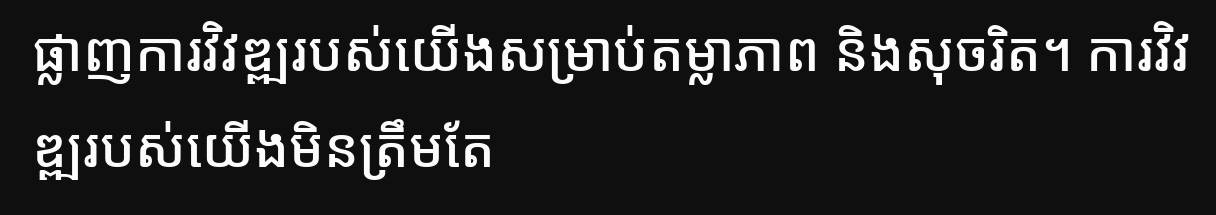ផ្លាញការវិវឌ្ឍរបស់យើងសម្រាប់តម្លាភាព និងសុចរិត។ ការវិវឌ្ឍរបស់យើងមិនត្រឹមតែ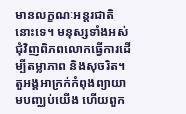មានលក្ខណៈអន្តរជាតិនោះទេ។ មនុស្សទាំងអស់ជុំវិញពិភពលោកធ្វើការដើម្បីតម្លាភាព និងសុចរិត។ តួអង្គអាក្រក់កំពុងព្យាយាមបញ្ឈប់យើង ហើយពួក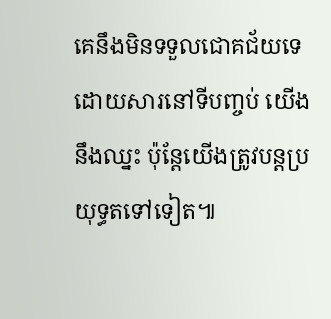គេនឹងមិនទទួលជោគជ័យទេ ដោយសារនៅទីបញ្ចប់ យើងនឹងឈ្នះ ប៉ុន្តែយើងត្រូវបន្តប្រយុទ្ធតទៅទៀត៕